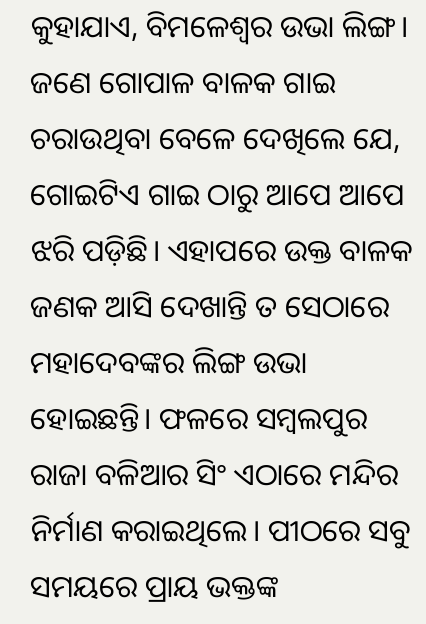କୁହାଯାଏ, ବିମଳେଶ୍ଵର ଉଭା ଲିଙ୍ଗ। ଜଣେ ଗୋପାଳ ବାଳକ ଗାଇ ଚରାଉଥିବା ବେଳେ ଦେଖିଲେ ଯେ, ଗୋଇଟିଏ ଗାଇ ଠାରୁ ଆପେ ଆପେ ଝରି ପଡ଼ିଛି। ଏହାପରେ ଉକ୍ତ ବାଳକ ଜଣକ ଆସି ଦେଖାନ୍ତି ତ ସେଠାରେ ମହାଦେବଙ୍କର ଲିଙ୍ଗ ଉଭା ହୋଇଛନ୍ତି। ଫଳରେ ସମ୍ବଲପୁର ରାଜା ବଳିଆର ସିଂ ଏଠାରେ ମନ୍ଦିର ନିର୍ମାଣ କରାଇଥିଲେ। ପୀଠରେ ସବୁ ସମୟରେ ପ୍ରାୟ ଭକ୍ତଙ୍କ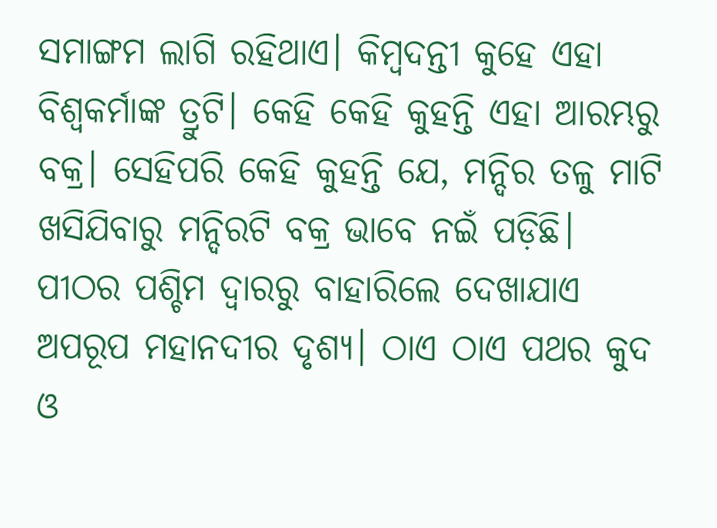ସମାଙ୍ଗମ ଲାଗି ରହିଥାଏ। କିମ୍ବଦନ୍ତୀ କୁହେ ଏହା ବିଶ୍ଵକର୍ମାଙ୍କ ତ୍ରୁଟି। କେହି କେହି କୁହନ୍ତି ଏହା ଆରମ୍ଭରୁ ବକ୍ର। ସେହିପରି କେହି କୁହନ୍ତି ଯେ, ମନ୍ଦିର ତଳୁ ମାଟି ଖସିଯିବାରୁ ମନ୍ଦିରଟି ବକ୍ର ଭାବେ ନଇଁ ପଡ଼ିଛି।
ପୀଠର ପଶ୍ଚିମ ଦ୍ଵାରରୁ ବାହାରିଲେ ଦେଖାଯାଏ ଅପରୂପ ମହାନଦୀର ଦୃଶ୍ୟ। ଠାଏ ଠାଏ ପଥର କୁଦ ଓ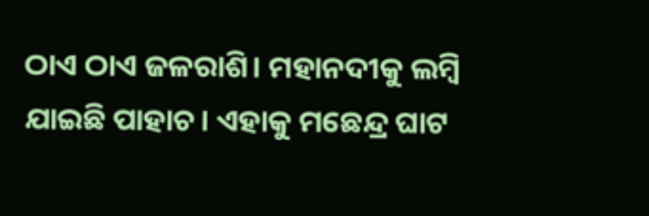ଠାଏ ଠାଏ ଜଳରାଶି। ମହାନଦୀକୁ ଲମ୍ବି ଯାଇଛି ପାହାଚ। ଏହାକୁ ମଛେନ୍ଦ୍ର ଘାଟ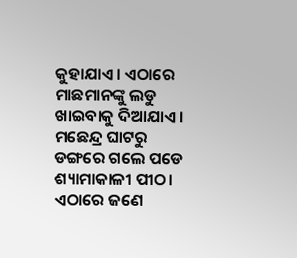କୁହାଯାଏ। ଏଠାରେ ମାଛମାନଙ୍କୁ ଲଡୁ ଖାଇବାକୁ ଦିଆଯାଏ। ମଛେନ୍ଦ୍ର ଘାଟରୁ ଡଙ୍ଗରେ ଗଲେ ପଡେ ଶ୍ୟାମାକାଳୀ ପୀଠ। ଏଠାରେ ଜଣେ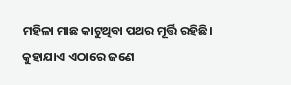ମହିଳା ମାଛ କାଟୁଥିବା ପଥର ମୂର୍ତ୍ତି ରହିଛି। କୁହାଯାଏ ଏଠାରେ ଜଣେ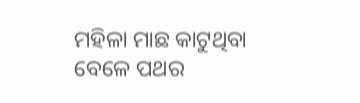ମହିଳା ମାଛ କାଟୁଥିବା ବେଳେ ପଥର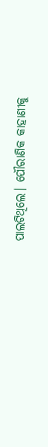ପାଲଟିଥିଲେ। ପୌରାଣିକ କାହାଣୀକୁ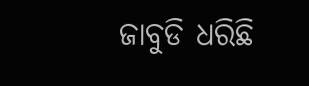ଜାବୁଡି ଧରିଛି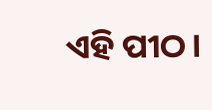ଏହି ପୀଠ।